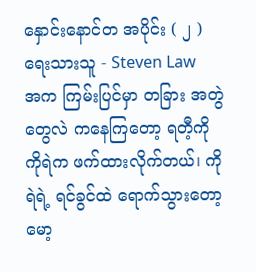နှောင်းနောင်တ အပိုင်း ( ၂ )
ရေးသားသူ - Steven Law
အက ကြမ်းပြင်မှာ တခြား အတွဲတွေလဲ ကနေကြတော့ ရတီ့ကို ကိုရဲက ဖက်ထားလိုက်တယ်၊ ကိုရဲရဲ့ ရင်ခွင်ထဲ ရောက်သွားတော့ မော့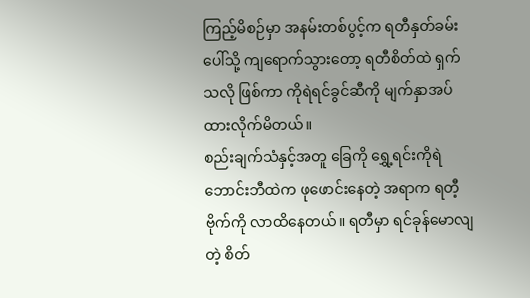ကြည့်မိစဉ်မှာ အနမ်းတစ်ပွင့်က ရတီနှတ်ခမ်းပေါ်သို့ ကျရောက်သွားတော့ ရတီစိတ်ထဲ ရှက်သလို ဖြစ်ကာ ကိုရဲရင်ခွင်ဆီကို မျက်နှာအပ်ထားလိုက်မိတယ်။
စည်းချက်သံနှင့်အတူ ခြေကို ရွှေ့ရင်းကိုရဲ ဘောင်းဘီထဲက ဖုဖောင်းနေတဲ့ အရာက ရတီ့ဗိုက်ကို လာထိနေတယ်။ ရတီမှာ ရင်ခုန်မောလျတဲ့ စိတ်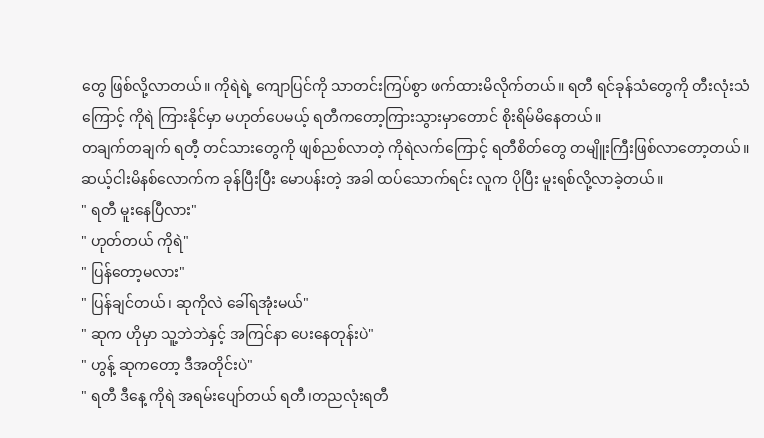တွေ ဖြစ်လို့လာတယ်။ ကိုရဲရဲ့ ကျောပြင်ကို သာတင်းကြပ်စွာ ဖက်ထားမိလိုက်တယ်။ ရတီ ရင်ခုန်သံတွေကို တီးလုံးသံကြောင့် ကိုရဲ ကြားနိုင်မှာ မဟုတ်ပေမယ့် ရတီကတော့ကြားသွားမှာတောင် စိုးရိမ်မိနေတယ်။
တချက်တချက် ရတီ့ တင်သားတွေကို ဖျစ်ညစ်လာတဲ့ ကိုရဲလက်ကြောင့် ရတီစိတ်တွေ တမျိူးကြီးဖြစ်လာတော့တယ်။ ဆယ့်ငါးမိနစ်လောက်က ခုန်ပြီးပြီး မောပန်းတဲ့ အခါ ထပ်သောက်ရင်း လူက ပိုပြီး မူးရစ်လို့လာခဲ့တယ်။
" ရတီ မူးနေပြီလား"
" ဟုတ်တယ် ကိုရဲ"
" ပြန်တော့မလား"
" ပြန်ချင်တယ်၊ ဆုကိုလဲ ခေါ်ရအုံးမယ်"
" ဆုက ဟိုမှာ သူ့ဘဲဘဲနှင့် အကြင်နာ ပေးနေတုန်းပဲ"
" ဟွန့် ဆုကတော့ ဒီအတိုင်းပဲ"
" ရတီ ဒီနေ့ ကိုရဲ အရမ်းပျော်တယ် ရတီ၊တညလုံးရတီ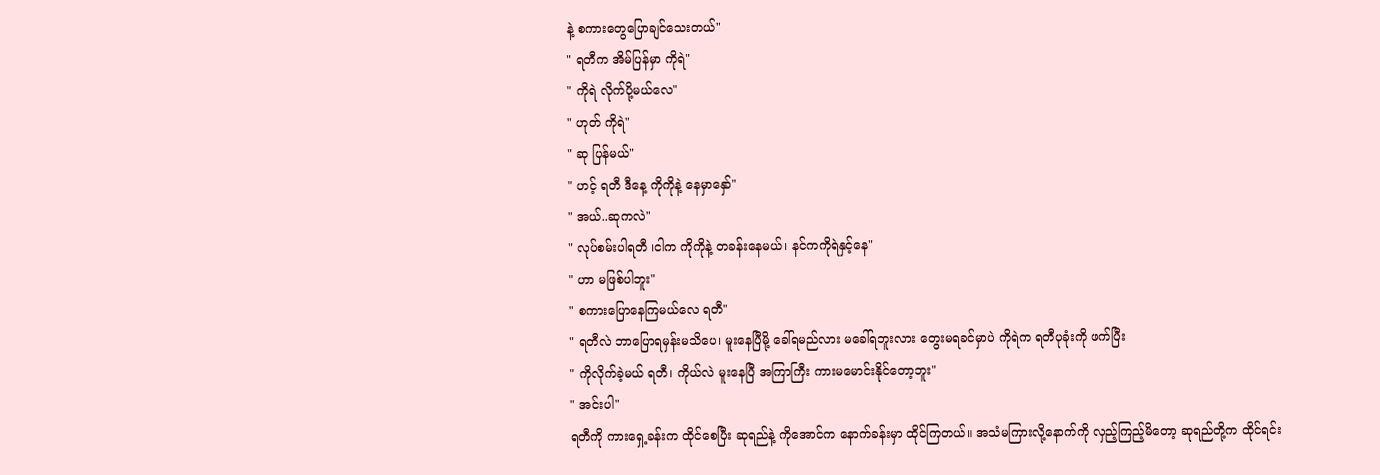နဲ့ စကားတွေပြောချင်သေးတယ်"
" ရတီက အိမ်ပြန်မှာ ကိုရဲ"
" ကိုရဲ လိုက်ပို့မယ်လေ"
" ဟုတ် ကိုရဲ"
" ဆု ပြန်မယ်"
" ဟင့် ရတီ ဒီနေ့ ကိုကိုနဲ့ နေမှာနှော်"
" အယ်..ဆုကလဲ"
" လုပ်စမ်းပါရတီ ၊ငါက ကိုကိုနဲ့ တခန်းနေမယ်၊ နင်ကကိုရဲနှင့်နေ"
" ဟာ မဖြစ်ပါဘူး"
" စကားပြောနေကြမယ်လေ ရတီ"
" ရတီလဲ ဘာပြောရမှန်းမသိပေ၊ မူးနေပြီမို့ ခေါ်ရမည်လား မခေါ်ရဘူးလား တွေးမရခင်မှာပဲ ကိုရဲက ရတီပုခုံးကို ဖက်ပြီး
" ကိုလိုက်ခဲ့မယ် ရတီ၊ ကိုယ်လဲ မူးနေပြီ အကြာကြီး ကားမမောင်းနိုင်တော့ဘူး"
" အင်းပါ"
ရတီကို ကားရှေ့ခန်းက ထိုင်စေပြီး ဆုရည်နဲ့ ကိုအောင်က နောက်ခန်းမှာ ထိုင်ကြတယ်။ အသံမကြားလို့နောက်ကို လှည့်ကြည့်မိတော့ ဆုရည်တို့က ထိုင်ရင်း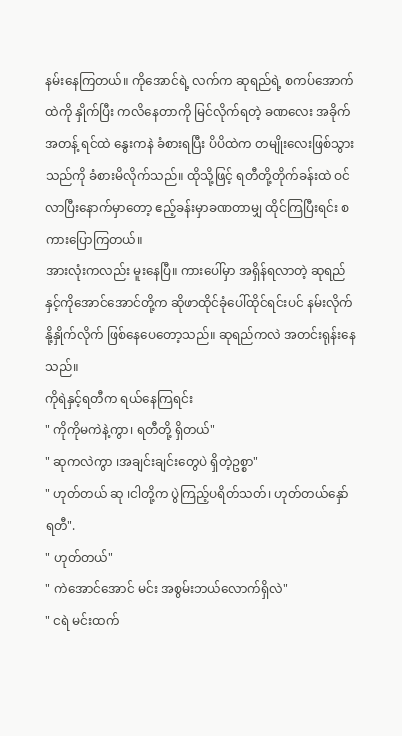နမ်းနေကြတယ်။ ကိုအောင်ရဲ့ လက်က ဆုရည်ရဲ့ စကပ်အောက်ထဲကို နှိုက်ပြီး ကလိနေတာကို မြင်လိုက်ရတဲ့ ခဏလေး အခိုက်အတန့် ရင်ထဲ နွေးကနဲ ခံစားရပြီး ပိပိထဲက တမျိုးလေးဖြစ်သွားသည်ကို ခံစားမိလိုက်သည်။ ထိုသို့ဖြင့် ရတီတို့တိုက်ခန်းထဲ ဝင်လာပြီးနောက်မှာတော့ ဧည့်ခန်းမှာခဏတာမျှ ထိုင်ကြပြီးရင်း စကားပြောကြတယ်။
အားလုံးကလည်း မူးနေပြီ။ ကားပေါ်မှာ အရှိန်ရလာတဲ့ ဆုရည်နှင့်ကိုအောင်အောင်တို့က ဆိုဖာထိုင်ခုံပေါ်ထိုင်ရင်းပင် နမ်းလိုက် နို့နှိုက်လိုက် ဖြစ်နေပေတော့သည်။ ဆုရည်ကလဲ အတင်းရုန်းနေသည်။
ကိုရဲနှင့်ရတီက ရယ်နေကြရင်း
" ကိုကိုမကဲနဲ့ကွာ၊ ရတီတို့ ရှိတယ်"
" ဆုကလဲကွာ ၊အချင်းချင်းတွေပဲ ရှိတဲ့ဥစ္စာ"
" ဟုတ်တယ် ဆု ၊ငါတို့က ပွဲကြည့်ပရိတ်သတ်၊ ဟုတ်တယ်နှော် ရတီ".
" ဟုတ်တယ်"
" ကဲအောင်အောင် မင်း အစွမ်းဘယ်လောက်ရှိလဲ"
" ငရဲ မင်းထက်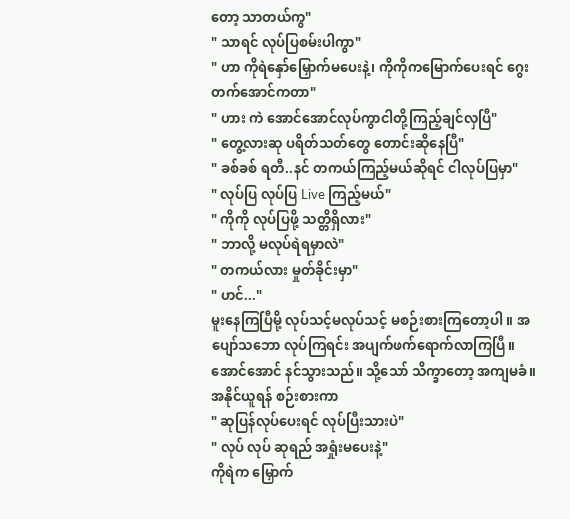တော့ သာတယ်ကွ"
" သာရင် လုပ်ပြစမ်းပါကွာ"
" ဟာ ကိုရဲနှော်မြှောက်မပေးနဲ့၊ ကိုကိုကမြောက်ပေးရင် ဂွေးတက်အောင်ကတာ"
" ဟား ကဲ အောင်အောင်လုပ်ကွာငါတို့ကြည့်ချင်လှပြီ"
" တွေ့လားဆု ပရိတ်သတ်တွေ တောင်းဆိုနေပြီ"
" ခစ်ခစ် ရတီ..နင် တကယ်ကြည့်မယ်ဆိုရင် ငါလုပ်ပြမှာ"
" လုပ်ပြ လုပ်ပြ Live ကြည့်မယ်"
" ကိုကို လုပ်ပြဖို့ သတ္တိရှိလား"
" ဘာလို့ မလုပ်ရဲရမှာလဲ"
" တကယ်လား မှုတ်ခိုင်းမှာ"
" ဟင်..."
မူးနေကြပြီမို့ လုပ်သင့်မလုပ်သင့် မစဉ်းစားကြတော့ပါ ။ အပျော်သဘော လုပ်ကြရင်း အပျက်ဖက်ရောက်လာကြပြီ။ အောင်အောင် နင်သွားသည်။ သို့သော် သိက္ခာတော့ အကျမခံ။ အနိုင်ယူရန် စဉ်းစားကာ
" ဆုပြန်လုပ်ပေးရင် လုပ်ပြီးသားပဲ"
" လုပ် လုပ် ဆုရည် အရှုံးမပေးနဲ့"
ကိုရဲက မြှောက်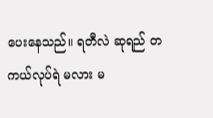ပေးနေသည်။ ရတီလဲ ဆုရည် တကယ်လုပ်ရဲ မလား မ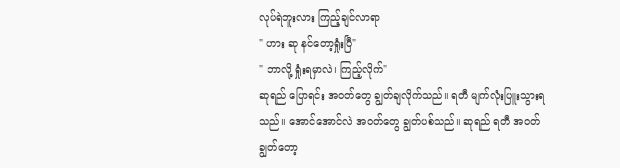လုပ်ရဲဘူးလား ကြည့်ချင်လာရာ
" ဟား ဆု နင်တော့ရှုံးပြီ"
" ဘာလို့ ရှုံးရမှာလဲ၊ ကြည့်လိုက်"
ဆုရည် ပြောရင်း အဝတ်တွေ ချွတ်ချလိုက်သည်။ ရတီ မျက်လုံးပြူးသွားရသည်။ အောင်အောင်လဲ အဝတ်တွေ ချွတ်ပစ်သည်။ ဆုရည် ရတီ အဝတ်ချွတ်တော့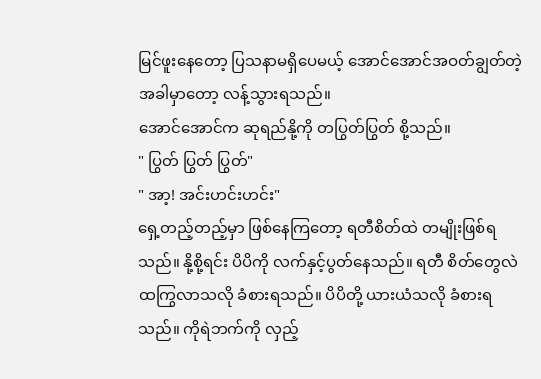မြင်ဖူးနေတော့ ပြသနာမရှိပေမယ့် အောင်အောင်အဝတ်ချွတ်တဲ့ အခါမှာတော့ လန့်သွားရသည်။
အောင်အောင်က ဆုရည်နို့ကို တပြွတ်ပြွတ် စို့သည်။
" ပြွတ် ပြွတ် ပြွတ်"
" အာ့! အင်းဟင်းဟင်း"
ရှေ့တည့်တည့်မှာ ဖြစ်နေကြတော့ ရတီစိတ်ထဲ တမျိုးဖြစ်ရသည်။ နို့စို့ရင်း ပိပိကို လက်နှင့်ပွတ်နေသည်။ ရတီ စိတ်တွေလဲ ထကြွလာသလို ခံစားရသည်။ ပိပိတို့ ယားယံသလို ခံစားရသည်။ ကိုရဲဘက်ကို လှည့်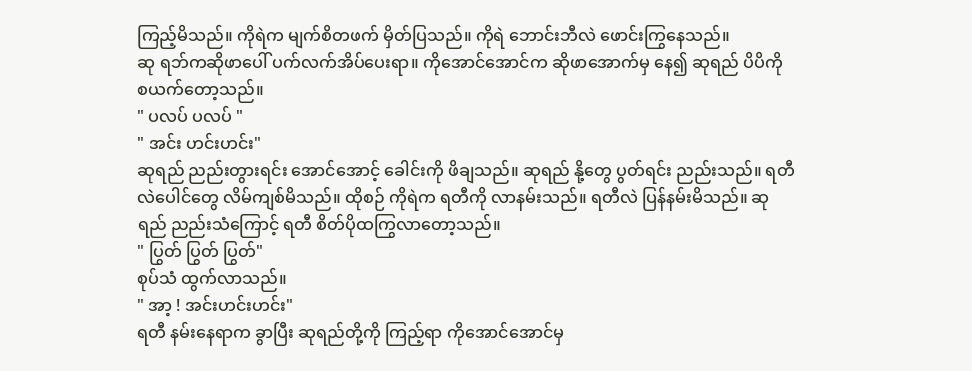ကြည့်မိသည်။ ကိုရဲက မျက်စိတဖက် မှိတ်ပြသည်။ ကိုရဲ ဘောင်းဘီလဲ ဖောင်းကြွနေသည်။
ဆု ရဘ်ကဆိုဖာပေါ် ပက်လက်အိပ်ပေးရာ။ ကိုအောင်အောင်က ဆိုဖာအောက်မှ နေ၍ ဆုရည် ပိပိကို စယက်တော့သည်။
" ပလပ် ပလပ် "
" အင်း ဟင်းဟင်း"
ဆုရည် ညည်းတွားရင်း အောင်အောင့် ခေါင်းကို ဖိချသည်။ ဆုရည် နို့တွေ ပွတ်ရင်း ညည်းသည်။ ရတီလဲပေါင်တွေ လိမ်ကျစ်မိသည်။ ထိုစဉ် ကိုရဲက ရတီကို လာနမ်းသည်။ ရတီလဲ ပြန်နမ်းမိသည်။ ဆုရည် ညည်းသံကြောင့် ရတီ စိတ်ပိုထကြွလာတော့သည်။
" ပြွတ် ပြွတ် ပြွတ်"
စုပ်သံ ထွက်လာသည်။
" အာ့ ! အင်းဟင်းဟင်း"
ရတီ နမ်းနေရာက ခွာပြီး ဆုရည်တို့ကို ကြည့်ရာ ကိုအောင်အောင်မှ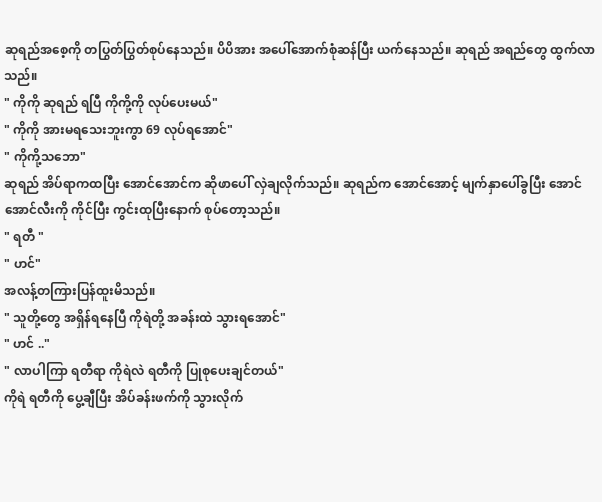ဆုရည်အစေ့ကို တပြွတ်ပြွတ်စုပ်နေသည်။ ပိပိအား အပေါ်အောက်စုံဆန်ပြီး ယက်နေသည်။ ဆုရည် အရည်တွေ ထွက်လာသည်။
" ကိုကို ဆုရည် ရပြီ ကိုကို့ကို လုပ်ပေးမယ်"
" ကိုကို အားမရသေးဘူးကွာ 69 လုပ်ရအောင်"
" ကိုကို့သဘော"
ဆုရည် အိပ်ရာကထပြီး အောင်အောင်က ဆိုဖာပေါ် လှဲချလိုက်သည်။ ဆုရည်က အောင်အောင့် မျက်နှာပေါ်ခွပြီး အောင်အောင်လီးကို ကိုင်ပြီး ကွင်းထုပြီးနောက် စုပ်တော့သည်။
" ရတီ "
" ဟင်"
အလန့်တကြားပြန်ထူးမိသည်။
" သူတို့တွေ အရှိန်ရနေပြီ ကိုရဲတို့ အခန်းထဲ သွားရအောင်"
" ဟင် .."
" လာပါကြာ ရတီရာ ကိုရဲလဲ ရတီကို ပြုစုပေးချင်တယ်"
ကိုရဲ ရတီကို ပွေ့ချီပြီး အိပ်ခန်းဖက်ကို သွားလိုက်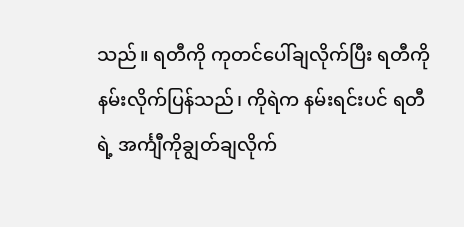သည်။ ရတီကို ကုတင်ပေါ်ချလိုက်ပြီး ရတီကို နမ်းလိုက်ပြန်သည်၊ ကိုရဲက နမ်းရင်းပင် ရတီရဲ့ အင်္ကျီကိုချွတ်ချလိုက်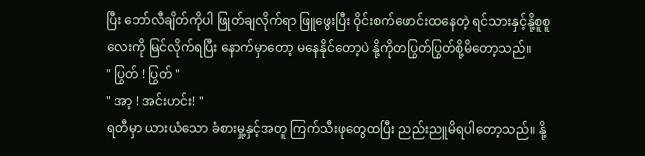ပြီး ဘော်လီချိတ်ကိုပါ ဖြုတ်ချလိုက်ရာ ဖြူဖွေးပြီး ဝိုင်းစက်ဖောင်းထနေတဲ့ ရင်သားနှင့်နို့စူစူလေးကို မြင်လိုက်ရပြီး နောက်မှာတော့ မနေနိုင်တော့ပဲ နို့ကိုတပြွတ်ပြွတ်စို့မိတော့သည်။
" ပြွတ် ! ပြွတ် "
" အာ့ ! အင်းဟင်း! "
ရတီမှာ ယားယံသော ခံစားမှု့နှင့်အတူ ကြက်သီးဖုတွေထပြီး ညည်းညူမိရပါတော့သည်။ နို့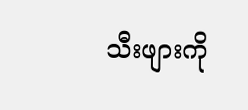သီးဖျားကို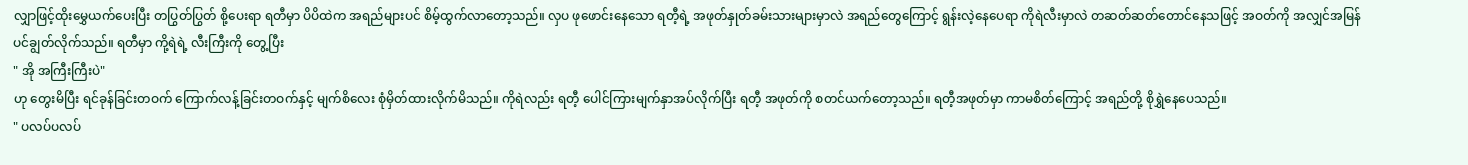လျှာဖြင့်ထိုးမွှေယက်ပေးပြီး တပြွတ်ပြွတ် စို့ပေးရာ ရတီမှာ ပိပိထဲက အရည်များပင် စိမ့်ထွက်လာတော့သည်။ လှပ ဖုဖောင်းနေသော ရတီ့ရဲ့ အဖုတ်နှုတ်ခမ်းသားများမှာလဲ အရည်တွေကြောင့် ရွန်းလဲ့နေပေရာ ကိုရဲလီးမှာလဲ တဆတ်ဆတ်တောင်နေသဖြင့် အဝတ်ကို အလျှင်အမြန်ပင်ချွတ်လိုက်သည်။ ရတီမှာ ကို့ရဲရဲ့ လီးကြီးကို တွေ့ပြီး
" အို အကြီးကြီးပဲ"
ဟု တွေးမိပြီး ရင်ခုန်ခြင်းတဝက် ကြောက်လန့်ခြင်းတဝက်နှင့် မျက်စိလေး စုံမှိတ်ထားလိုက်မိသည်။ ကိုရဲလည်း ရတီ့ ပေါင်ကြားမျက်နှာအပ်လိုက်ပြီး ရတီ့ အဖုတ်ကို စတင်ယက်တော့သည်။ ရတီ့အဖုတ်မှာ ကာမစိတ်ကြောင့် အရည်တို့ စိုရွှဲနေပေသည်။
" ပလပ်ပလပ်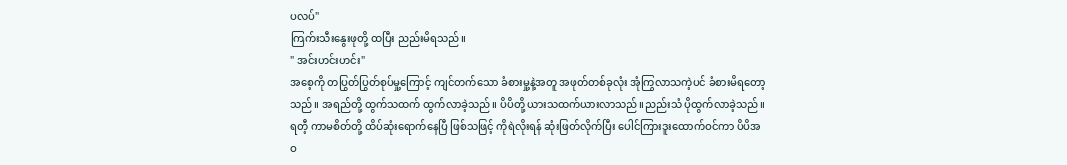ပလပ်"
ကြက်းသီးနွေးဖုတို့ ထပြီး ညည်းမိရသည်။
" အင်းဟင်းဟင်း"
အစေ့ကို တပြွတ်ပြွတ်စုပ်မှု့ကြောင့် ကျင်တက်သော ခံစားမှု့နဲ့အတူ အဖုတ်တစ်ခုလုံး အုံကြွလာသကဲ့ပင် ခံစားမိရတော့သည်။ အရည်တို့ ထွက်သထက် ထွက်လာခဲ့သည်။ ပိပိတို့ ယားသထက်ယားလာသည်။ညည်းသံ ပိုထွက်လာခဲ့သည်။ ရတီ့ ကာမစိတ်တို့ ထိပ်ဆုံးရောက်နေပြီ ဖြစ်သဖြင့် ကိုရဲလိုးရန် ဆုံးဖြတ်လိုက်ပြီး ပေါင်ကြားဒူးထောက်ဝင်ကာ ပိပိအဝ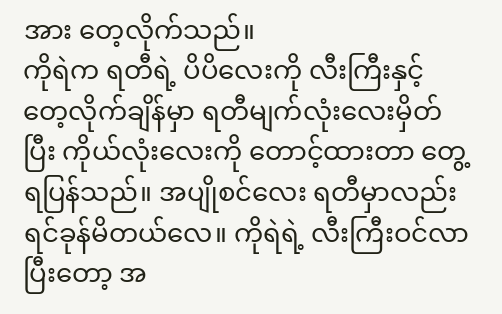အား တေ့လိုက်သည်။
ကိုရဲက ရတီရဲ့ ပိပိလေးကို လီးကြီးနှင့် တေ့လိုက်ချိန်မှာ ရတီမျက်လုံးလေးမှိတ်ပြီး ကိုယ်လုံးလေးကို တောင့်ထားတာ တွေ့ရပြန်သည်။ အပျိုစင်လေး ရတီမှာလည်း ရင်ခုန်မိတယ်လေ။ ကိုရဲရဲ့ လီးကြီးဝင်လာပြီးတော့ အ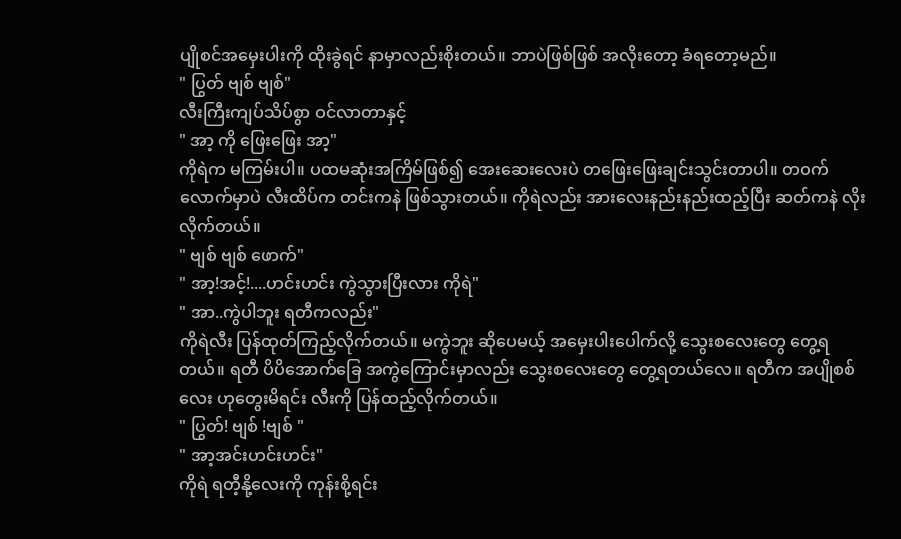ပျိုစင်အမှေးပါးကို ထိုးခွဲရင် နာမှာလည်းစိုးတယ်။ ဘာပဲဖြစ်ဖြစ် အလိုးတော့ ခံရတော့မည်။
" ပြွတ် ဗျစ် ဗျစ်"
လီးကြီးကျပ်သိပ်စွာ ဝင်လာတာနှင့်
" အာ့ ကို ဖြေးဖြေး အာ့"
ကိုရဲက မကြမ်းပါ။ ပထမဆုံးအကြိမ်ဖြစ်၍ အေးဆေးလေးပဲ တဖြေးဖြေးချင်းသွင်းတာပါ။ တဝက်လောက်မှာပဲ လီးထိပ်က တင်းကနဲ ဖြစ်သွားတယ်။ ကိုရဲလည်း အားလေးနည်းနည်းထည့်ပြီး ဆတ်ကနဲ လိုးလိုက်တယ်။
" ဗျစ် ဗျစ် ဖောက်"
" အာ့!အင့်!....ဟင်းဟင်း ကွဲသွားပြီးလား ကိုရဲ"
" အာ..ကွဲပါဘူး ရတီကလည်း"
ကိုရဲလီး ပြန်ထုတ်ကြည့်လိုက်တယ်။ မကွဲဘူး ဆိုပေမယ့် အမှေးပါးပေါက်လို့ သွေးစလေးတွေ တွေ့ရတယ်။ ရတီ ပိပိအောက်ခြေ အကွဲကြောင်းမှာလည်း သွေးစလေးတွေ တွေ့ရတယ်လေ။ ရတီက အပျိုစစ်လေး ဟုတွေးမိရင်း လီးကို ပြန်ထည့်လိုက်တယ်။
" ပြွတ်! ဗျစ် !ဗျစ် "
" အာ့အင်းဟင်းဟင်း"
ကိုရဲ ရတီ့နို့လေးကို ကုန်းစို့ရင်း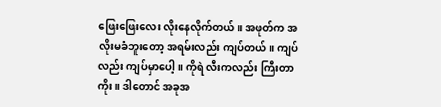ဖြေးဖြေးလေး လိုးနေလိုက်တယ်။ အဖုတ်က အလိုးမခံဘူးတော့ အရမ်းလည်း ကျပ်တယ်။ ကျပ်လည်း ကျပ်မှာပေါ့ ။ ကိုရဲ လီးကလည်း ကြီးတာကိုး။ ဒါတောင် အခုအ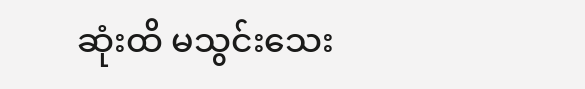ဆုံးထိ မသွင်းသေး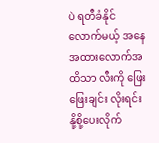ပဲ ရတီခံနိုင်လောက်မယ့် အနေအထားလောက်အထိသာ လီးကို ဖြေးဖြေးချင်း လိုးရင်း နို့စို့ပေးလိုက်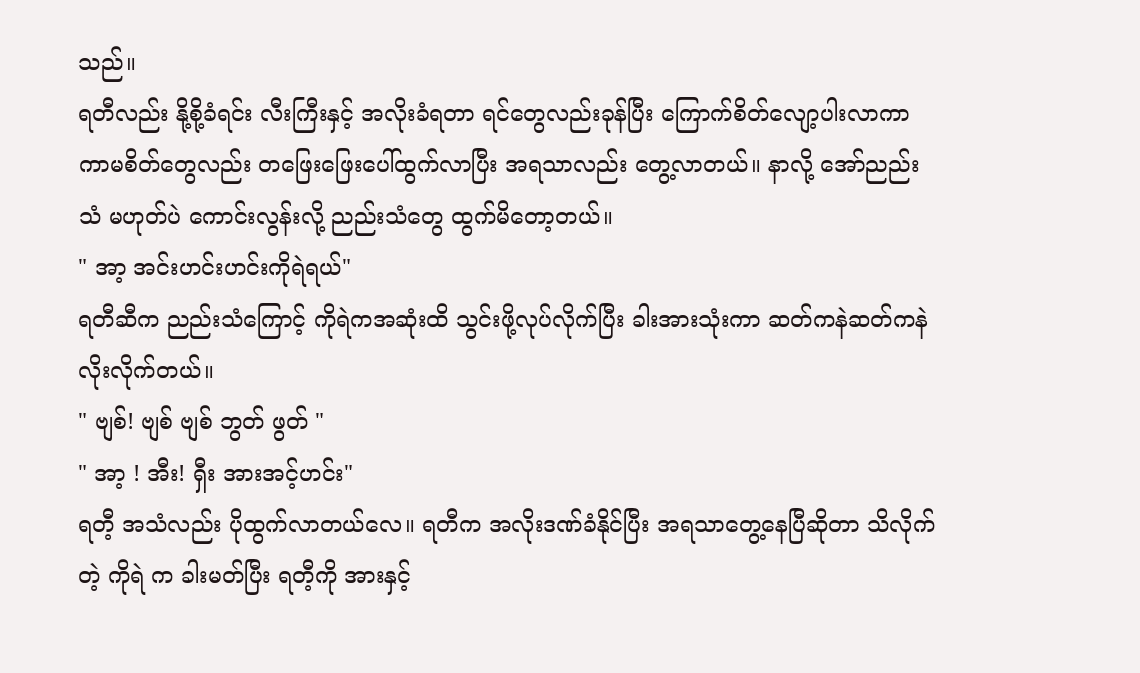သည်။
ရတီလည်း နို့စို့ခံရင်း လီးကြီးနှင့် အလိုးခံရတာ ရင်တွေလည်းခုန်ပြီး ကြောက်စိတ်လျော့ပါးလာကာ ကာမစိတ်တွေလည်း တဖြေးဖြေးပေါ်ထွက်လာပြီး အရသာလည်း တွေ့လာတယ်။ နာလို့ အော်ညည်းသံ မဟုတ်ပဲ ကောင်းလွန်းလို့ ညည်းသံတွေ ထွက်မိတော့တယ်။
" အာ့ အင်းဟင်းဟင်းကိုရဲရယ်"
ရတီဆီက ညည်းသံကြောင့် ကိုရဲကအဆုံးထိ သွင်းဖို့လုပ်လိုက်ပြီး ခါးအားသုံးကာ ဆတ်ကနဲဆတ်ကနဲလိုးလိုက်တယ်။
" ဗျစ်! ဗျစ် ဗျစ် ဘွတ် ဖွတ် "
" အာ့ ! အီး! ရှီး အားအင့်ဟင်း"
ရတီ့ အသံလည်း ပိုထွက်လာတယ်လေ။ ရတီက အလိုးဒဏ်ခံနိုင်ပြီး အရသာတွေ့နေပြီဆိုတာ သိလိုက်တဲ့ ကိုရဲ က ခါးမတ်ပြီး ရတီ့ကို အားနှင့်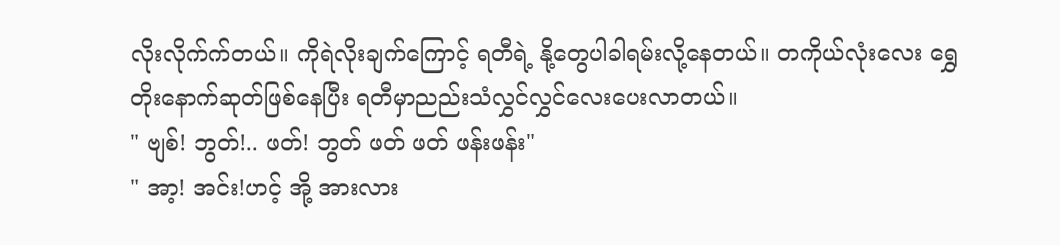လိုးလိုက်က်တယ်။ ကိုရဲလိုးချက်ကြောင့် ရတီရဲ့ နို့တွေပါခါရမ်းလို့နေတယ်။ တကိုယ်လုံးလေး ရွှေတိုးနောက်ဆုတ်ဖြစ်နေပြီး ရတီမှာညည်းသံလွှင်လွှင်လေးပေးလာတယ်။
" ဗျစ်! ဘွတ်!.. ဖတ်! ဘွတ် ဖတ် ဖတ် ဖန်းဖန်း"
" အာ့! အင်း!ဟင့် အို့ အားလား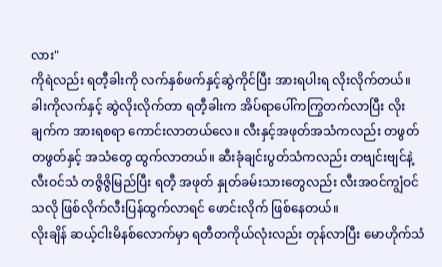လား"
ကိုရဲလည်း ရတီ့ခါးကို လက်နှစ်ဖက်နှင့်ဆွဲကိုင်ပြီး အားရပါးရ လိုးလိုက်တယ်။ ခါးကိုလက်နှင့် ဆွဲလိုးလိုက်တာ ရတီ့ခါးက အိပ်ရာပေါ်ကကြွတက်လာပြီး လိုးချက်က အားရစရာ ကောင်းလာတယ်လေ။ လီးနှင့်အဖုတ်အသံကလည်း တဖွတ်တဖွတ်နှင့် အသံတွေ ထွက်လာတယ်။ ဆီးခုံချင်းပွတ်သံကလည်း တဗျင်းဗျင်နဲ့ လီးဝင်သံ တဇွိဇွိမြည်ပြီး ရတီ့ အဖုတ် နှုတ်ခမ်းသားတွေလည်း လီးအဝင်ကျွံဝင်သလို ဖြစ်လိုက်လီးပြန်ထွက်လာရင် ဖောင်းလိုက် ဖြစ်နေတယ်။
လိုးချိန် ဆယ့်ငါးမိနစ်လောက်မှာ ရတီတကိုယ်လုံးလည်း တုန်လာပြီး မောဟိုက်သံ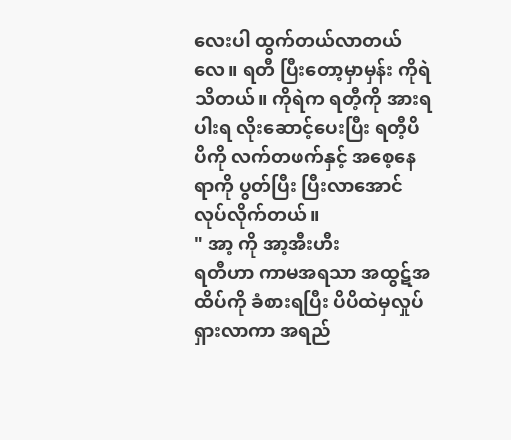လေးပါ ထွက်တယ်လာတယ်လေ။ ရတီ ပြီးတော့မှာမှန်း ကိုရဲ သိတယ်။ ကိုရဲက ရတီ့ကို အားရပါးရ လိုးဆောင့်ပေးပြီး ရတီ့ပိပိကို လက်တဖက်နှင့် အစေ့နေရာကို ပွတ်ပြီး ပြီးလာအောင် လုပ်လိုက်တယ်။
" အာ့ ကို အာ့အီးဟီး
ရတီဟာ ကာမအရသာ အထွဋ်အထိပ်ကို ခံစားရပြီး ပိပိထဲမှလှုပ်ရှားလာကာ အရည်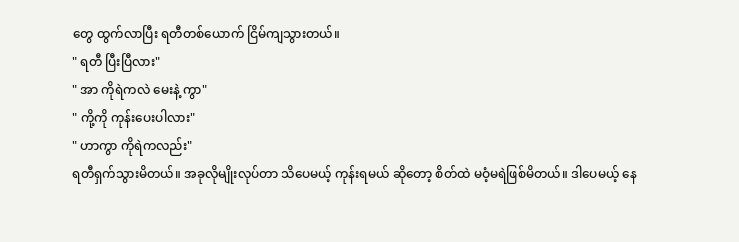တွေ ထွက်လာပြီး ရတီတစ်ယောက် ငြိမ်ကျသွားတယ်။
" ရတီ ပြီးပြီလား"
" အာ ကိုရဲကလဲ မေးနဲ့ ကွာ"
" ကို့ကို ကုန်းပေးပါလား"
" ဟာကွာ ကိုရဲကလည်း"
ရတီရှက်သွားမိတယ်။ အခုလိုမျိုးလုပ်တာ သိပေမယ့် ကုန်းရမယ် ဆိုတော့ စိတ်ထဲ မဝံ့မရဲဖြစ်မိတယ်။ ဒါပေမယ့် နေ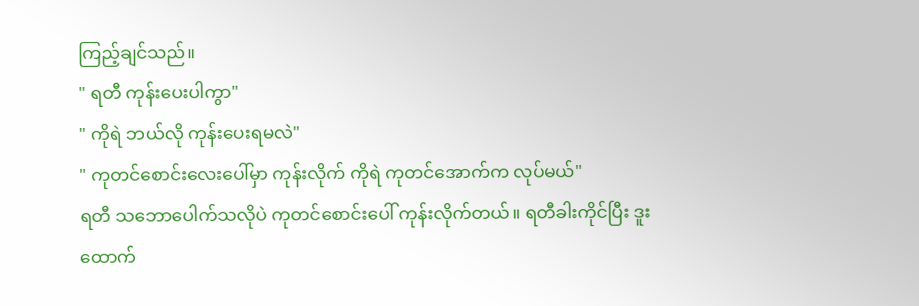ကြည့်ချင်သည်။
" ရတီ ကုန်းပေးပါကွာ"
" ကိုရဲ ဘယ်လို ကုန်းပေးရမလဲ"
" ကုတင်စောင်းလေးပေါ်မှာ ကုန်းလိုက် ကိုရဲ ကုတင်အောက်က လုပ်မယ်"
ရတီ သဘောပေါက်သလိုပဲ ကုတင်စောင်းပေါ် ကုန်းလိုက်တယ်။ ရတီခါးကိုင်ပြီး ဒူးထောက်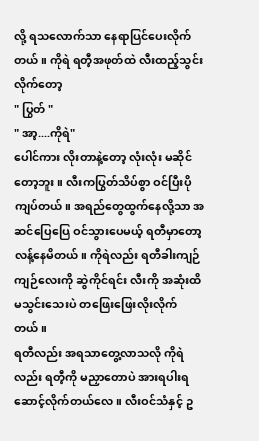လို့ ရသလောက်သာ နေရာပြင်ပေးလိုက်တယ်။ ကိုရဲ ရတီ့အဖုတ်ထဲ လီးထည့်သွင်းလိုက်တော့
" ပြွတ် "
" အာ့....ကိုရဲ"
ပေါင်ကား လိုးတာနဲ့တော့ လုံးလုံး မဆိုင်တော့ဘူး။ လီးကပြွတ်သိပ်စွာ ဝင်ပြီးပိုကျပ်တယ်။ အရည်တွေထွက်နေလို့သာ အဆင်ပြေပြေ ဝင်သွားပေမယ့် ရတီမှာတော့ လန့်နေမိတယ်။ ကိုရဲလည်း ရတီခါးကျဉ်ကျဉ်လေးကို ဆွဲကိုင်ရင်း လီးကို အဆုံးထိမသွင်းသေးပဲ တဖြေးဖြေးလိုးလိုက်တယ်။
ရတီလည်း အရသာတွေ့လာသလို ကိုရဲလည်း ရတီ့ကို မညှာတောပဲ အားရပါးရ ဆောင့်လိုက်တယ်လေ။ လီးဝင်သံနှင့် ဥ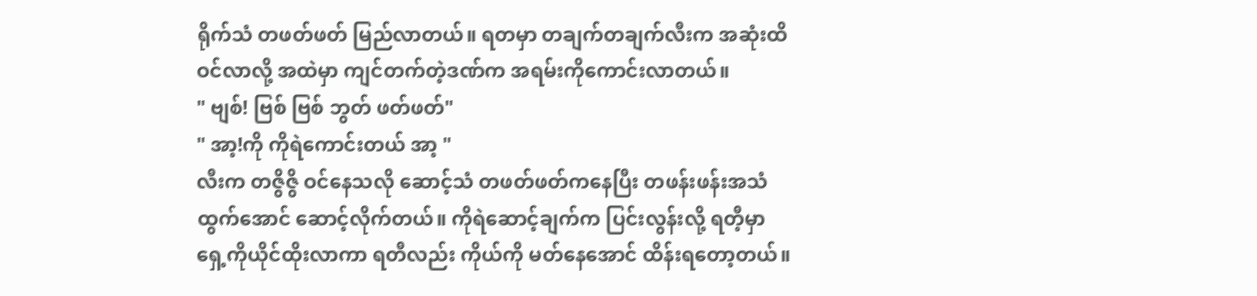ရိုက်သံ တဖတ်ဖတ် မြည်လာတယ်။ ရတမှာ တချက်တချက်လီးက အဆုံးထိဝင်လာလို့ အထဲမှာ ကျင်တက်တဲ့ဒဏ်က အရမ်းကိုကောင်းလာတယ်။
" ဗျစ်! ဗြစ် ဗြစ် ဘွတ် ဖတ်ဖတ်"
" အာ့!ကို ကိုရဲကောင်းတယ် အာ့ "
လီးက တဇွိဇွိ ဝင်နေသလို ဆောင့်သံ တဖတ်ဖတ်ကနေပြီး တဖန်းဖန်းအသံထွက်အောင် ဆောင့်လိုက်တယ်။ ကိုရဲဆောင့်ချက်က ပြင်းလွန်းလို့ ရတီ့မှာ ရှေ့ကိုယိုင်ထိုးလာကာ ရတီလည်း ကိုယ်ကို မတ်နေအောင် ထိန်းရတော့တယ်။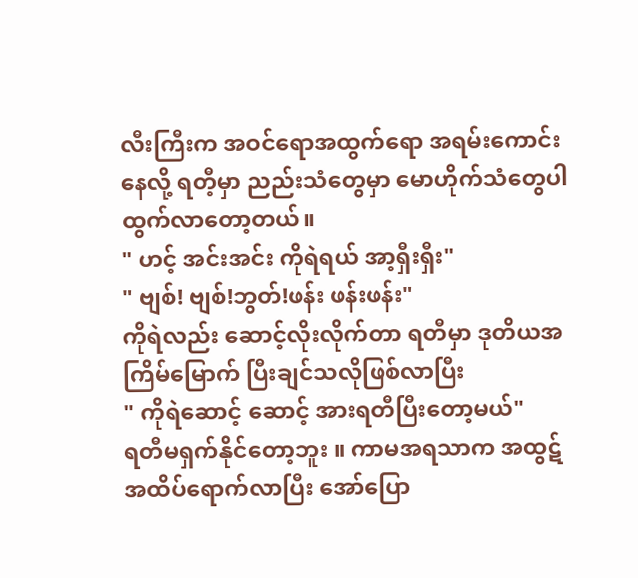လီးကြီးက အဝင်ရောအထွက်ရော အရမ်းကောင်းနေလို့ ရတီ့မှာ ညည်းသံတွေမှာ မောဟိုက်သံတွေပါ ထွက်လာတော့တယ်။
" ဟင့် အင်းအင်း ကိုရဲရယ် အာ့ရှီးရှီး"
" ဗျစ်! ဗျစ်!ဘွတ်!ဖန်း ဖန်းဖန်း"
ကိုရဲလည်း ဆောင့်လိုးလိုက်တာ ရတီမှာ ဒုတိယအကြိမ်မြောက် ပြီးချင်သလိုဖြစ်လာပြီး
" ကိုရဲဆောင့် ဆောင့် အားရတီပြီးတော့မယ်"
ရတီမရှက်နိုင်တော့ဘူး ။ ကာမအရသာက အထွဋ်အထိပ်ရောက်လာပြီး အော်ပြော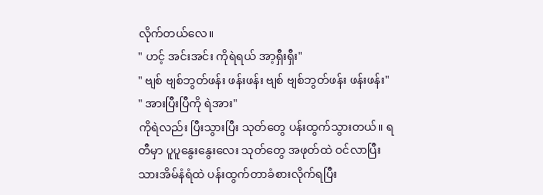လိုက်တယ်လေ။
" ဟင့် အင်းအင်း ကိုရဲရယ် အာ့ရှီးရှီး"
" ဗျစ် ဗျစ်ဘွတ်ဖန်း ဖန်းဖန်း ဗျစ် ဗျစ်ဘွတ်ဖန်း ဖန်းဖန်း"
" အားပြီးပြီကို ရဲအား"
ကိုရဲလည်း ပြီးသွားပြီး သုတ်တွေ ပန်းထွက်သွားတယ်။ ရတီမှာ ပူပူနွေးနွေးလေး သုတ်တွေ အဖုတ်ထဲ ဝင်လာပြီး သားအိမ်နံရံထဲ ပန်းထွက်တာခံစားလိုက်ရပြီး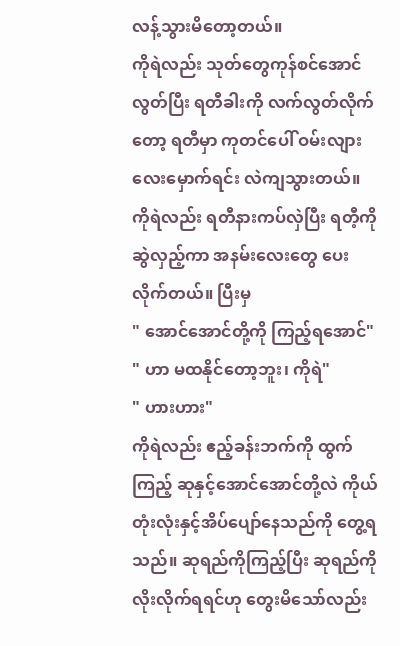လန့်သွားမိတော့တယ်။
ကိုရဲလည်း သုတ်တွေကုန်စင်အောင် လွတ်ပြီး ရတီခါးကို လက်လွတ်လိုက်တော့ ရတီမှာ ကုတင်ပေါ် ဝမ်းလျားလေးမှောက်ရင်း လဲကျသွားတယ်။ ကိုရဲလည်း ရတီနားကပ်လှဲပြီး ရတီ့ကို ဆွဲလှည့်ကာ အနမ်းလေးတွေ ပေးလိုက်တယ်။ ပြီးမှ
" အောင်အောင်တို့ကို ကြည့်ရအောင်"
" ဟာ မထနိုင်တော့ဘူး၊ ကိုရဲ"
" ဟားဟား"
ကိုရဲလည်း ဧည့်ခန်းဘက်ကို ထွက်ကြည့် ဆုနှင့်အောင်အောင်တို့လဲ ကိုယ်တုံးလုံးနှင့်အိပ်ပျော်နေသည်ကို တွေ့ရသည်။ ဆုရည်ကိုကြည့်ပြီး ဆုရည်ကို လိုးလိုက်ရရင်ဟု တွေးမိသော်လည်း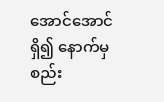အောင်အောင် ရှိ၍ နောက်မှ စည်း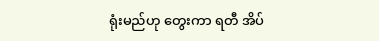ရုံးမည်ဟု တွေးကာ ရတီ အိပ်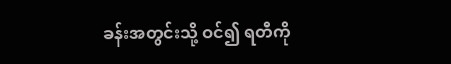ခန်းအတွင်းသို့ ဝင်၍ ရတီကို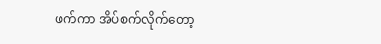ဖက်ကာ အိပ်စက်လိုက်တော့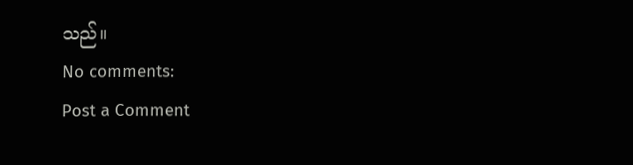သည်။
No comments:
Post a Comment